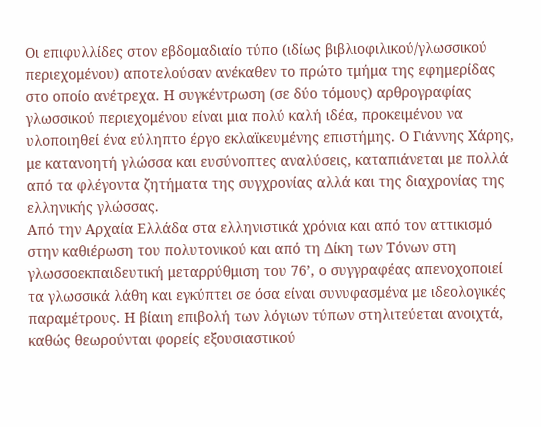Οι επιφυλλίδες στον εβδομαδιαίο τύπο (ιδίως βιβλιοφιλικού/γλωσσικού περιεχομένου) αποτελούσαν ανέκαθεν το πρώτο τμήμα της εφημερίδας στο οποίο ανέτρεχα. Η συγκέντρωση (σε δύο τόμους) αρθρογραφίας γλωσσικού περιεχομένου είναι μια πολύ καλή ιδέα, προκειμένου να υλοποιηθεί ένα εύληπτο έργο εκλαϊκευμένης επιστήμης. Ο Γιάννης Χάρης, με κατανοητή γλώσσα και ευσύνοπτες αναλύσεις, καταπιάνεται με πολλά από τα φλέγοντα ζητήματα της συγχρονίας αλλά και της διαχρονίας της ελληνικής γλώσσας.
Από την Αρχαία Ελλάδα στα ελληνιστικά χρόνια και από τον αττικισμό στην καθιέρωση του πολυτονικού και από τη Δίκη των Τόνων στη γλωσσοεκπαιδευτική μεταρρύθμιση του 76’, ο συγγραφέας απενοχοποιεί τα γλωσσικά λάθη και εγκύπτει σε όσα είναι συνυφασμένα με ιδεολογικές παραμέτρους. Η βίαιη επιβολή των λόγιων τύπων στηλιτεύεται ανοιχτά, καθώς θεωρούνται φορείς εξουσιαστικού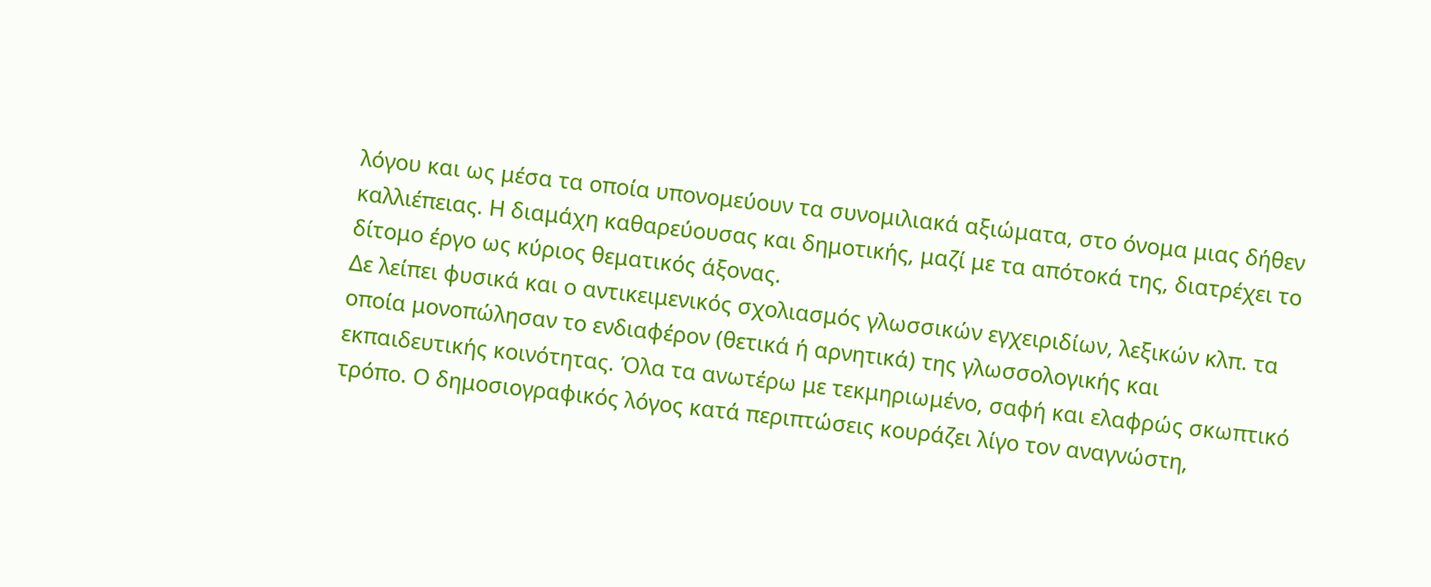λόγου και ως μέσα τα οποία υπονομεύουν τα συνομιλιακά αξιώματα, στο όνομα μιας δήθεν καλλιέπειας. Η διαμάχη καθαρεύουσας και δημοτικής, μαζί με τα απότοκά της, διατρέχει το δίτομο έργο ως κύριος θεματικός άξονας.
Δε λείπει φυσικά και ο αντικειμενικός σχολιασμός γλωσσικών εγχειριδίων, λεξικών κλπ. τα οποία μονοπώλησαν το ενδιαφέρον (θετικά ή αρνητικά) της γλωσσολογικής και εκπαιδευτικής κοινότητας. Όλα τα ανωτέρω με τεκμηριωμένο, σαφή και ελαφρώς σκωπτικό τρόπο. Ο δημοσιογραφικός λόγος κατά περιπτώσεις κουράζει λίγο τον αναγνώστη,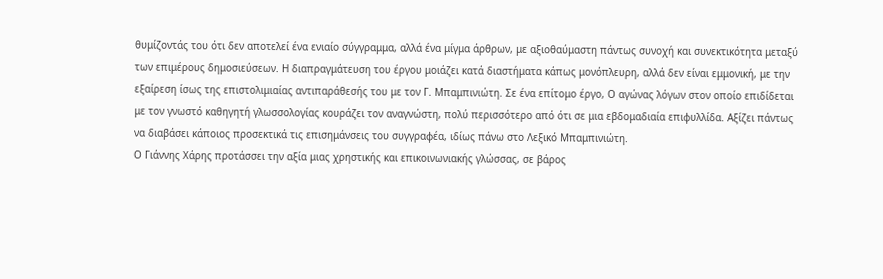θυμίζοντάς του ότι δεν αποτελεί ένα ενιαίο σύγγραμμα, αλλά ένα μίγμα άρθρων, με αξιοθαύμαστη πάντως συνοχή και συνεκτικότητα μεταξύ των επιμέρους δημοσιεύσεων. Η διαπραγμάτευση του έργου μοιάζει κατά διαστήματα κάπως μονόπλευρη, αλλά δεν είναι εμμονική, με την εξαίρεση ίσως της επιστολιμιαίας αντιπαράθεσής του με τον Γ. Μπαμπινιώτη. Σε ένα επίτομο έργο, Ο αγώνας λόγων στον οποίο επιδίδεται με τον γνωστό καθηγητή γλωσσολογίας κουράζει τον αναγνώστη, πολύ περισσότερο από ότι σε μια εβδομαδιαία επιφυλλίδα. Αξίζει πάντως να διαβάσει κάποιος προσεκτικά τις επισημάνσεις του συγγραφέα, ιδίως πάνω στο Λεξικό Μπαμπινιώτη.
Ο Γιάννης Χάρης προτάσσει την αξία μιας χρηστικής και επικοινωνιακής γλώσσας, σε βάρος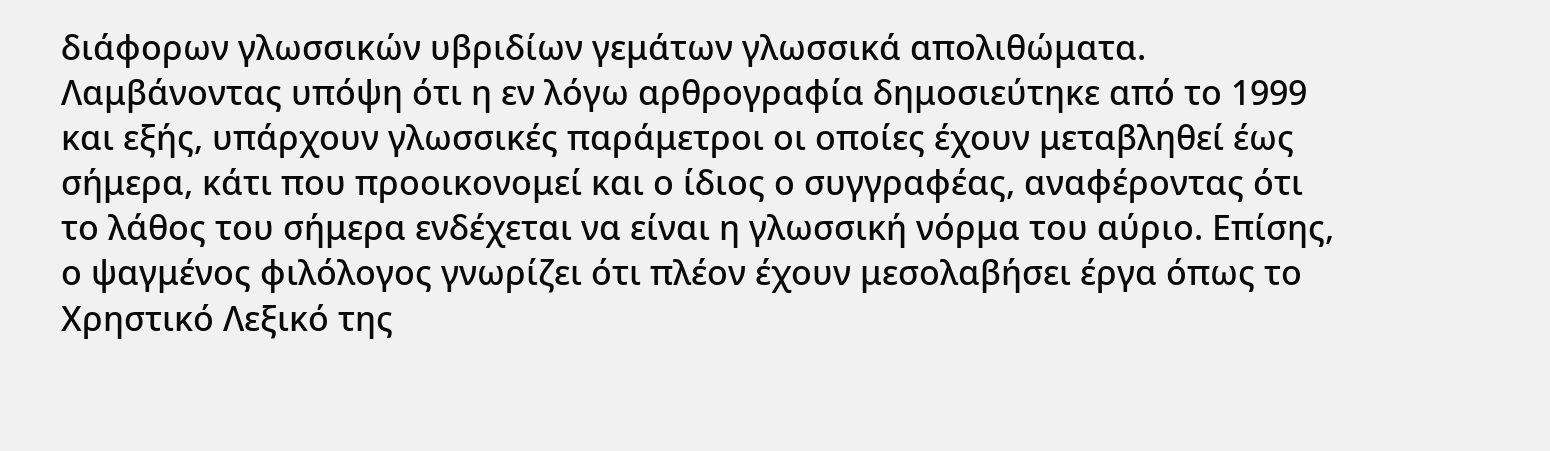διάφορων γλωσσικών υβριδίων γεμάτων γλωσσικά απολιθώματα. Λαμβάνοντας υπόψη ότι η εν λόγω αρθρογραφία δημοσιεύτηκε από το 1999 και εξής, υπάρχουν γλωσσικές παράμετροι οι οποίες έχουν μεταβληθεί έως σήμερα, κάτι που προοικονομεί και ο ίδιος ο συγγραφέας, αναφέροντας ότι το λάθος του σήμερα ενδέχεται να είναι η γλωσσική νόρμα του αύριο. Επίσης, ο ψαγμένος φιλόλογος γνωρίζει ότι πλέον έχουν μεσολαβήσει έργα όπως το Χρηστικό Λεξικό της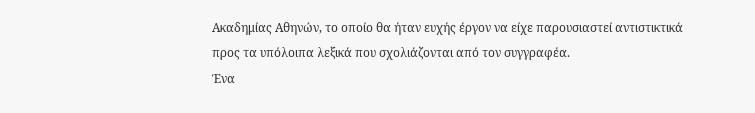Ακαδημίας Αθηνών, το οποίο θα ήταν ευχής έργον να είχε παρουσιαστεί αντιστικτικά προς τα υπόλοιπα λεξικά που σχολιάζονται από τον συγγραφέα.
Ένα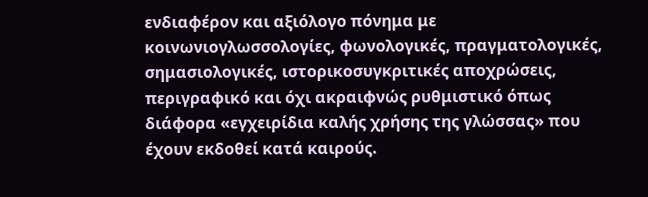ενδιαφέρον και αξιόλογο πόνημα με κοινωνιογλωσσολογίες, φωνολογικές, πραγματολογικές, σημασιολογικές, ιστορικοσυγκριτικές αποχρώσεις, περιγραφικό και όχι ακραιφνώς ρυθμιστικό όπως διάφορα «εγχειρίδια καλής χρήσης της γλώσσας» που έχουν εκδοθεί κατά καιρούς.